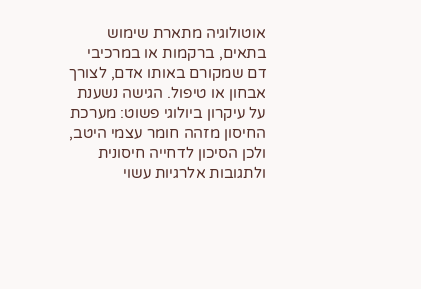אוטולוגיה מתארת שימוש בתאים, ברקמות או במרכיבי דם שמקורם באותו אדם, לצורך אבחון או טיפול. הגישה נשענת על עיקרון ביולוגי פשוט: מערכת החיסון מזהה חומר עצמי היטב, ולכן הסיכון לדחייה חיסונית ולתגובות אלרגיות עשוי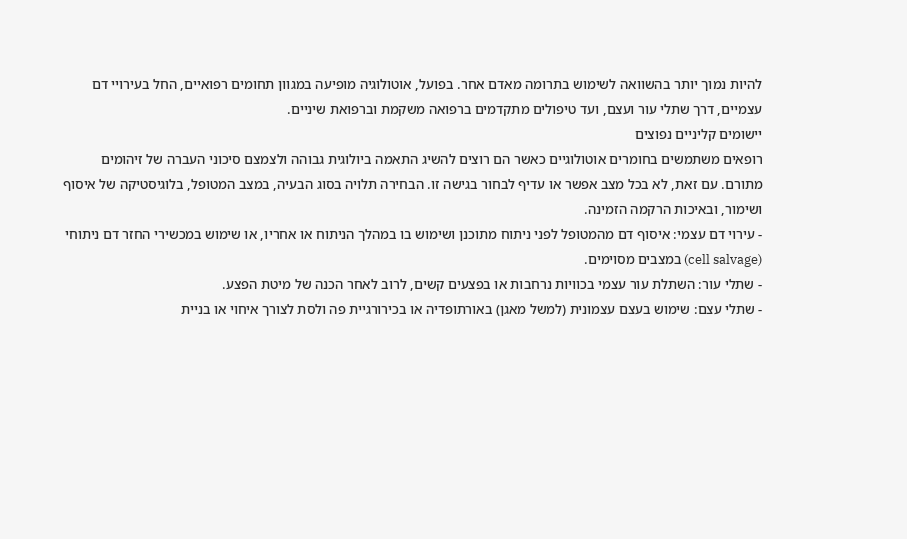להיות נמוך יותר בהשוואה לשימוש בתרומה מאדם אחר. בפועל, אוטולוגיה מופיעה במגוון תחומים רפואיים, החל בעירויי דם עצמיים, דרך שתלי עור ועצם, ועד טיפולים מתקדמים ברפואה משקמת וברפואת שיניים.
יישומים קליניים נפוצים
רופאים משתמשים בחומרים אוטולוגיים כאשר הם רוצים להשיג התאמה ביולוגית גבוהה ולצמצם סיכוני העברה של זיהומים מתורם. עם זאת, לא בכל מצב אפשר או עדיף לבחור בגישה זו. הבחירה תלויה בסוג הבעיה, במצב המטופל, בלוגיסטיקה של איסוף ושימור, ובאיכות הרקמה הזמינה.
- עירוי דם עצמי: איסוף דם מהמטופל לפני ניתוח מתוכנן ושימוש בו במהלך הניתוח או אחריו, או שימוש במכשירי החזר דם ניתוחי (cell salvage) במצבים מסוימים.
- שתלי עור: השתלת עור עצמי בכוויות נרחבות או בפצעים קשים, לרוב לאחר הכנה של מיטת הפצע.
- שתלי עצם: שימוש בעצם עצמונית (למשל מאגן) באורתופדיה או בכירורגיית פה ולסת לצורך איחוי או בניית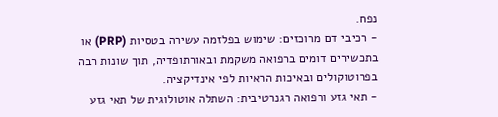נפח.
- רכיבי דם מרוכזים: שימוש בפלזמה עשירה בטסיות (PRP) או בתכשירים דומים ברפואה משקמת ובאורתופדיה, תוך שונות רבה בפרוטוקולים ובאיכות הראיות לפי אינדיקציה.
- תאי גזע ורפואה רגנרטיבית: השתלה אוטולוגית של תאי גזע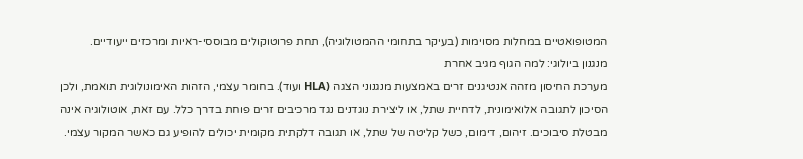המטופואטיים במחלות מסוימות (בעיקר בתחומי ההמטולוגיה), תחת פרוטוקולים מבוססי-ראיות ומרכזים ייעודיים.
מנגנון ביולוגי: למה הגוף מגיב אחרת
מערכת החיסון מזהה אנטיגנים זרים באמצעות מנגנוני הצגה (HLA ועוד). בחומר עצמי, הזהות האימונולוגית תואמת, ולכן הסיכון לתגובה אלואימונית, לדחיית שתל, או ליצירת נוגדנים נגד מרכיבים זרים פוחת בדרך כלל. עם זאת, אוטולוגיה אינה מבטלת סיבוכים. זיהום, דימום, כשל קליטה של שתל, או תגובה דלקתית מקומית יכולים להופיע גם כאשר המקור עצמי.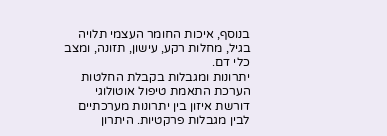בנוסף, איכות החומר העצמי תלויה בגיל, מחלות רקע, עישון, תזונה, ומצב כלי דם.
יתרונות ומגבלות בקבלת החלטות
הערכת התאמת טיפול אוטולוגי דורשת איזון בין יתרונות מערכתיים לבין מגבלות פרקטיות. היתרון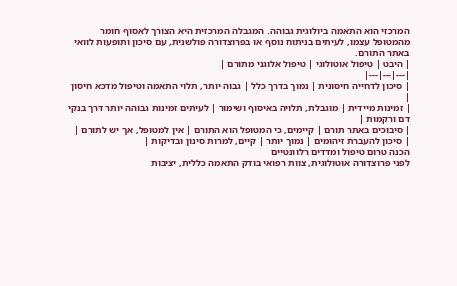המרכזי הוא התאמה ביולוגית גבוהה. המגבלה המרכזית היא הצורך לאסוף חומר מהמטופל עצמו, לעיתים בניתוח נוסף או בפרוצדורה פולשנית, עם סיכון ותופעות לוואי באתר התורם.
| היבט | טיפול אוטולוגי | טיפול אלוגני מתורם |
|---|---|---|
| סיכון לדחייה חיסונית | נמוך בדרך כלל | גבוה יותר, תלוי התאמה וטיפול מדכא חיסון |
| זמינות מיידית | מוגבלת, תלויה באיסוף ושימור | לעיתים זמינות גבוהה יותר דרך בנקי דם ורקמות |
| סיבוכים באתר תורם | קיימים, כי המטופל הוא התורם | אין למטופל, אך יש לתורם |
| סיכון להעברת זיהומים | נמוך יותר | קיים, למרות סינון ובדיקות |
הכנה טרום טיפול ומדדים רלוונטיים
לפני פרוצדורה אוטולוגית, צוות רפואי בודק התאמה כללית, יציבות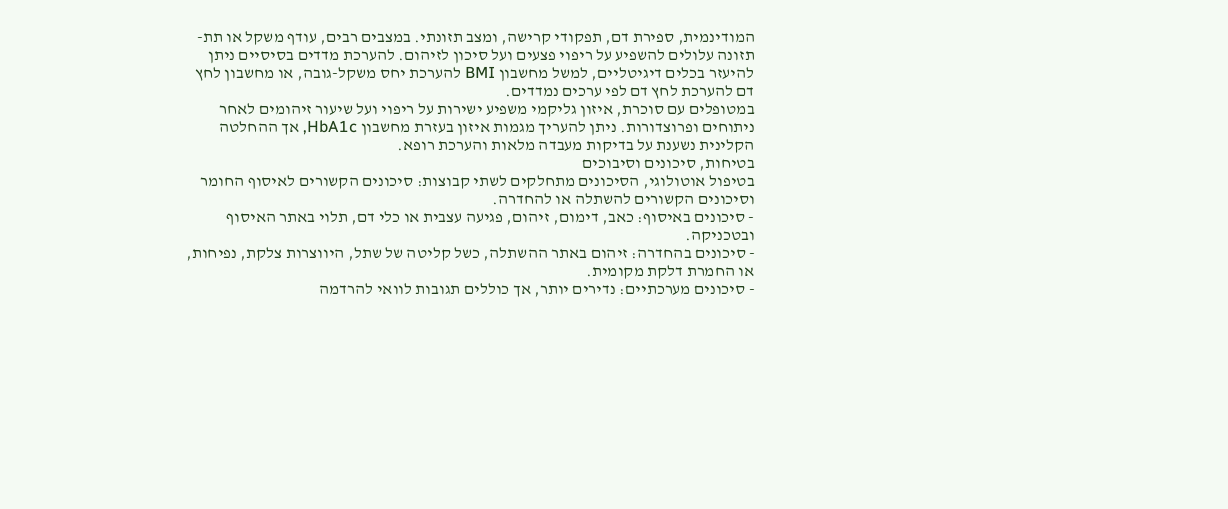המודינמית, ספירת דם, תפקודי קרישה, ומצב תזונתי. במצבים רבים, עודף משקל או תת-תזונה עלולים להשפיע על ריפוי פצעים ועל סיכון לזיהום. להערכת מדדים בסיסיים ניתן להיעזר בכלים דיגיטליים, למשל מחשבון BMI להערכת יחס משקל-גובה, או מחשבון לחץ דם להערכת לחץ דם לפי ערכים נמדדים.
במטופלים עם סוכרת, איזון גליקמי משפיע ישירות על ריפוי ועל שיעור זיהומים לאחר ניתוחים ופרוצדורות. ניתן להעריך מגמות איזון בעזרת מחשבון HbA1c, אך ההחלטה הקלינית נשענת על בדיקות מעבדה מלאות והערכת רופא.
בטיחות, סיכונים וסיבוכים
בטיפול אוטולוגי, הסיכונים מתחלקים לשתי קבוצות: סיכונים הקשורים לאיסוף החומר וסיכונים הקשורים להשתלה או להחדרה.
- סיכונים באיסוף: כאב, דימום, זיהום, פגיעה עצבית או כלי דם, תלוי באתר האיסוף ובטכניקה.
- סיכונים בהחדרה: זיהום באתר ההשתלה, כשל קליטה של שתל, היווצרות צלקת, נפיחות, או החמרת דלקת מקומית.
- סיכונים מערכתיים: נדירים יותר, אך כוללים תגובות לוואי להרדמה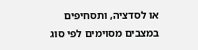או לסדציה, ותסחיפים במצבים מסוימים לפי סוג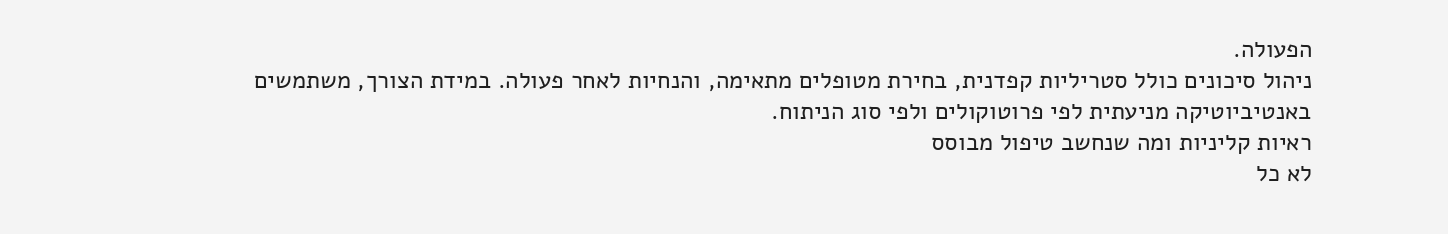הפעולה.
ניהול סיכונים כולל סטריליות קפדנית, בחירת מטופלים מתאימה, והנחיות לאחר פעולה. במידת הצורך, משתמשים באנטיביוטיקה מניעתית לפי פרוטוקולים ולפי סוג הניתוח.
ראיות קליניות ומה שנחשב טיפול מבוסס
לא כל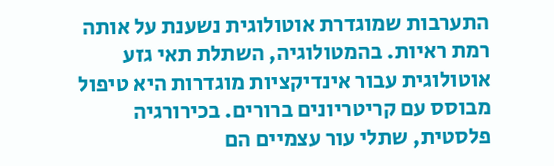התערבות שמוגדרת אוטולוגית נשענת על אותה רמת ראיות. בהמטולוגיה, השתלת תאי גזע אוטולוגית עבור אינדיקציות מוגדרות היא טיפול מבוסס עם קריטריונים ברורים. בכירורגיה פלסטית, שתלי עור עצמיים הם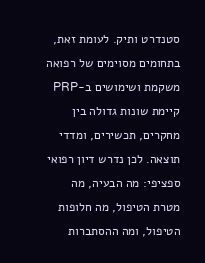סטנדרט ותיק. לעומת זאת, בתחומים מסוימים של רפואה משקמת ושימושים ב-PRP קיימת שונות גדולה בין מחקרים, תכשירים, ומדדי תוצאה. לכן נדרש דיון רפואי ספציפי: מה הבעיה, מה מטרת הטיפול, מה חלופות הטיפול, ומה ההסתברות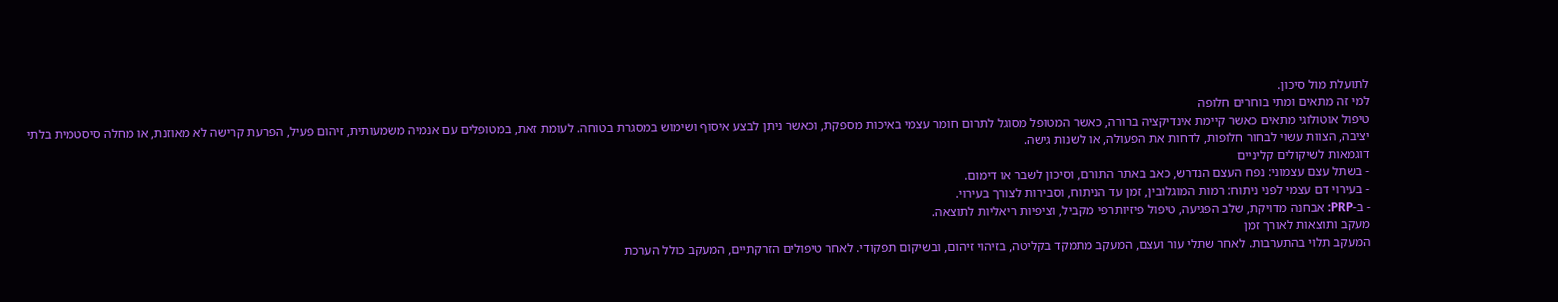לתועלת מול סיכון.
למי זה מתאים ומתי בוחרים חלופה
טיפול אוטולוגי מתאים כאשר קיימת אינדיקציה ברורה, כאשר המטופל מסוגל לתרום חומר עצמי באיכות מספקת, וכאשר ניתן לבצע איסוף ושימוש במסגרת בטוחה. לעומת זאת, במטופלים עם אנמיה משמעותית, זיהום פעיל, הפרעת קרישה לא מאוזנת, או מחלה סיסטמית בלתי יציבה, הצוות עשוי לבחור חלופות, לדחות את הפעולה, או לשנות גישה.
דוגמאות לשיקולים קליניים
- בשתל עצם עצמוני: נפח העצם הנדרש, כאב באתר התורם, וסיכון לשבר או דימום.
- בעירוי דם עצמי לפני ניתוח: רמות המוגלובין, זמן עד הניתוח, וסבירות לצורך בעירוי.
- ב-PRP: אבחנה מדויקת, שלב הפגיעה, טיפול פיזיותרפי מקביל, וציפיות ריאליות לתוצאה.
מעקב ותוצאות לאורך זמן
המעקב תלוי בהתערבות. לאחר שתלי עור ועצם, המעקב מתמקד בקליטה, בזיהוי זיהום, ובשיקום תפקודי. לאחר טיפולים הזרקתיים, המעקב כולל הערכת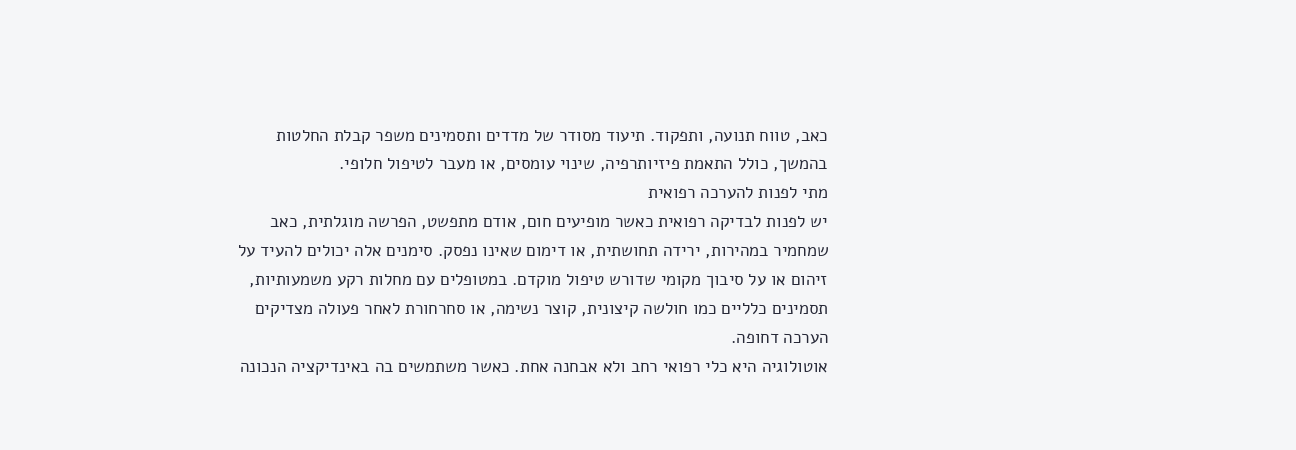כאב, טווח תנועה, ותפקוד. תיעוד מסודר של מדדים ותסמינים משפר קבלת החלטות בהמשך, כולל התאמת פיזיותרפיה, שינוי עומסים, או מעבר לטיפול חלופי.
מתי לפנות להערכה רפואית
יש לפנות לבדיקה רפואית כאשר מופיעים חום, אודם מתפשט, הפרשה מוגלתית, כאב שמחמיר במהירות, ירידה תחושתית, או דימום שאינו נפסק. סימנים אלה יכולים להעיד על זיהום או על סיבוך מקומי שדורש טיפול מוקדם. במטופלים עם מחלות רקע משמעותיות, תסמינים כלליים כמו חולשה קיצונית, קוצר נשימה, או סחרחורת לאחר פעולה מצדיקים הערכה דחופה.
אוטולוגיה היא כלי רפואי רחב ולא אבחנה אחת. כאשר משתמשים בה באינדיקציה הנכונה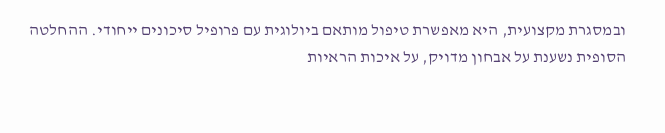ובמסגרת מקצועית, היא מאפשרת טיפול מותאם ביולוגית עם פרופיל סיכונים ייחודי. ההחלטה הסופית נשענת על אבחון מדויק, על איכות הראיות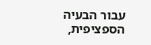עבור הבעיה הספציפית,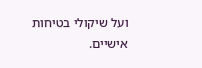ועל שיקולי בטיחות אישיים.